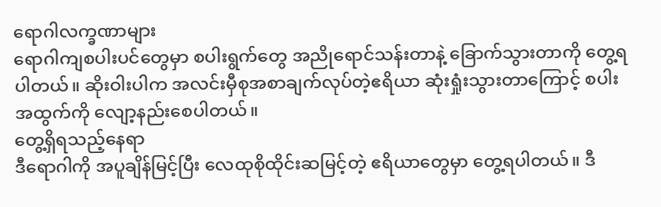ရောဂါလက္ခဏာများ
ရောဂါကျစပါးပင်တွေမှာ စပါးရွက်တွေ အညိုရောင်သန်းတာနဲ့ ခြောက်သွားတာကို တွေ့ရပါတယ်။ ဆိုးဝါးပါက အလင်းမှီစုအစာချက်လုပ်တဲ့ဧရိယာ ဆုံးရှုံးသွားတာကြောင့် စပါးအထွက်ကို လျော့နည်းစေပါတယ်။
တွေ့ရှိရသည့်နေရာ
ဒီရောဂါကို အပူချိန်မြင့်ပြီး လေထုစိုထိုင်းဆမြင့်တဲ့ ဧရိယာတွေမှာ တွေ့ရပါတယ်။ ဒီ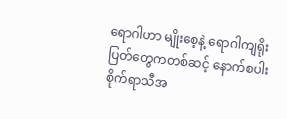ရောဂါဟာ မျိုးစေ့နဲ့ ရောဂါကျရိုးပြတ်တွေကတစ်ဆင့် နောက်စပါးစိုက်ရာသီအ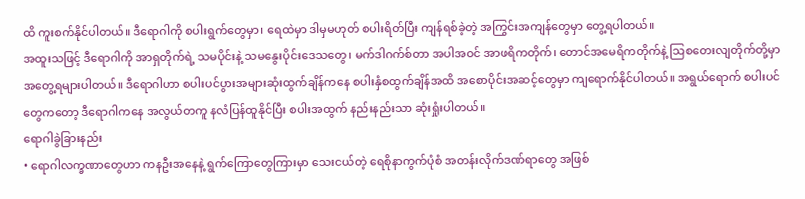ထိ ကူးစက်နိုင်ပါတယ်။ ဒီရောဂါကို စပါးရွက်တွေမှာ၊ ရေထဲမှာ ဒါမှမဟုတ် စပါးရိတ်ပြီး ကျန်ရစ်ခဲ့တဲ့ အကြွင်းအကျန်တွေမှာ တွေ့ရပါတယ်။
အထူးသဖြင့် ဒီရောဂါကို အာရှတိုက်ရဲ့ သမပိုင်းနဲ့ သမနွေးပိုင်းဒေသတွေ၊ မက်ဒါဂက်စ်တာ အပါအဝင် အာဖရိကတိုက်၊ တောင်အမေရိကတိုက်နဲ့ သြစတေးလျတိုက်တို့မှာ အတွေ့ရများပါတယ်။ ဒီရောဂါဟာ စပါးပင်ပွားအများဆုံးထွက်ချိန်ကနေ စပါးနှံစထွက်ချိန်အထိ အစောပိုင်းအဆင့်တွေမှာ ကျရောက်နိုင်ပါတယ်။ အရွယ်ရောက် စပါးပင်တွေကတော့ ဒီရောဂါကနေ အလွယ်တကူ နလံပြန်ထူနိုင်ပြီး စပါးအထွက် နည်းနည်းသာ ဆုံးရှုံးပါတယ်။
ရောဂါခွဲခြားနည်း
• ရောဂါလက္ခဏာတွေဟာ ကနဦးအနေနဲ့ ရွက်ကြောတွေကြားမှာ သေးငယ်တဲ့ ရေစိုနာကွက်ပုံစံ အတန်းလိုက်ဒဏ်ရာတွေ အဖြစ်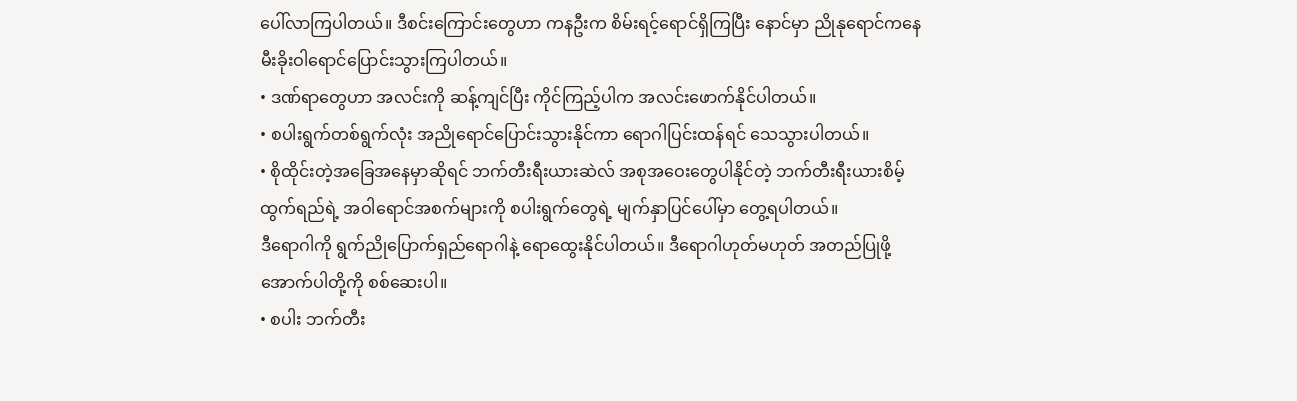ပေါ်လာကြပါတယ်။ ဒီစင်းကြောင်းတွေဟာ ကနဦးက စိမ်းရင့်ရောင်ရှိကြပြီး နောင်မှာ ညိုနုရောင်ကနေ မီးခိုးဝါရောင်ပြောင်းသွားကြပါတယ်။
• ဒဏ်ရာတွေဟာ အလင်းကို ဆန့်ကျင်ပြီး ကိုင်ကြည့်ပါက အလင်းဖောက်နိုင်ပါတယ်။
• စပါးရွက်တစ်ရွက်လုံး အညိုရောင်ပြောင်းသွားနိုင်ကာ ရောဂါပြင်းထန်ရင် သေသွားပါတယ်။
• စိုထိုင်းတဲ့အခြေအနေမှာဆိုရင် ဘက်တီးရီးယားဆဲလ် အစုအဝေးတွေပါနိုင်တဲ့ ဘက်တီးရီးယားစိမ့်ထွက်ရည်ရဲ့ အဝါရောင်အစက်များကို စပါးရွက်တွေရဲ့ မျက်နှာပြင်ပေါ်မှာ တွေ့ရပါတယ်။
ဒီရောဂါကို ရွက်ညိုပြောက်ရှည်ရောဂါနဲ့ ရောထွေးနိုင်ပါတယ်။ ဒီရောဂါဟုတ်မဟုတ် အတည်ပြုဖို့ အောက်ပါတို့ကို စစ်ဆေးပါ။
• စပါး ဘက်တီး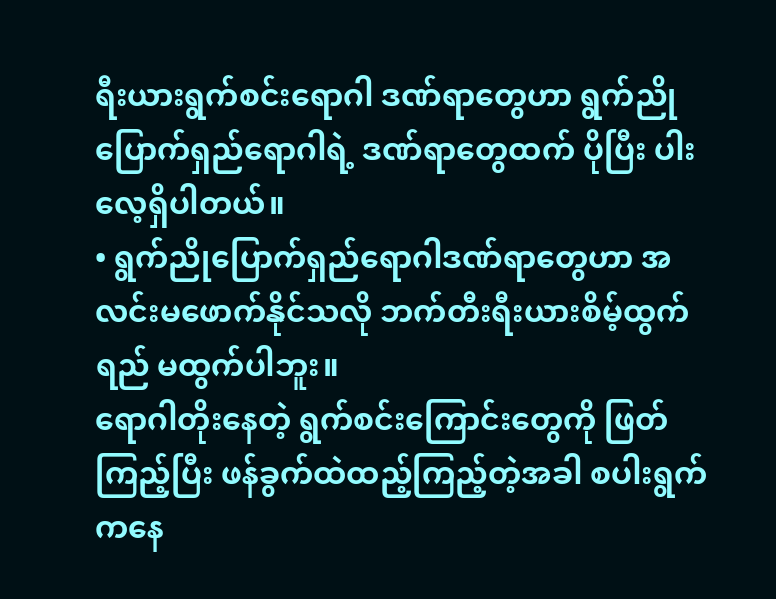ရီးယားရွက်စင်းရောဂါ ဒဏ်ရာတွေဟာ ရွက်ညိုပြောက်ရှည်ရောဂါရဲ့ ဒဏ်ရာတွေထက် ပိုပြီး ပါးလေ့ရှိပါတယ်။
• ရွက်ညိုပြောက်ရှည်ရောဂါဒဏ်ရာတွေဟာ အလင်းမဖောက်နိုင်သလို ဘက်တီးရီးယားစိမ့်ထွက်ရည် မထွက်ပါဘူး။
ရောဂါတိုးနေတဲ့ ရွက်စင်းကြောင်းတွေကို ဖြတ်ကြည့်ပြီး ဖန်ခွက်ထဲထည့်ကြည့်တဲ့အခါ စပါးရွက်ကနေ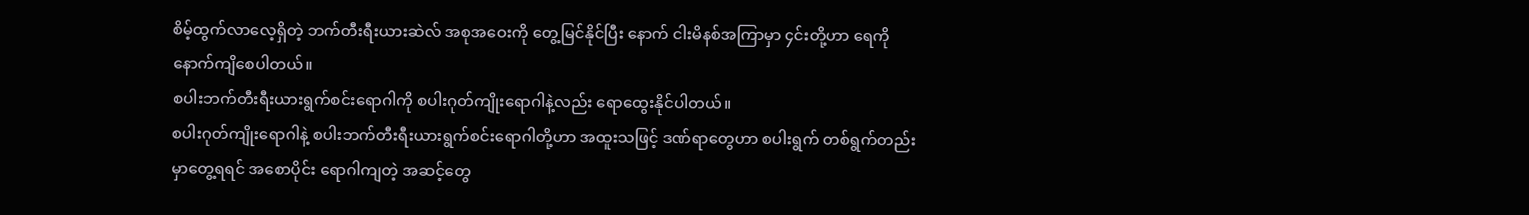စိမ့်ထွက်လာလေ့ရှိတဲ့ ဘက်တီးရီးယားဆဲလ် အစုအဝေးကို တွေ့မြင်နိုင်ပြီး နောက် ငါးမိနစ်အကြာမှာ ၄င်းတို့ဟာ ရေကို နောက်ကျိစေပါတယ်။
စပါးဘက်တီးရီးယားရွက်စင်းရောဂါကို စပါးဂုတ်ကျိုးရောဂါနဲ့လည်း ရောထွေးနိုင်ပါတယ်။
စပါးဂုတ်ကျိုးရောဂါနဲ့ စပါးဘက်တီးရီးယားရွက်စင်းရောဂါတို့ဟာ အထူးသဖြင့် ဒဏ်ရာတွေဟာ စပါးရွက် တစ်ရွက်တည်းမှာတွေ့ရရင် အစောပိုင်း ရောဂါကျတဲ့ အဆင့်တွေ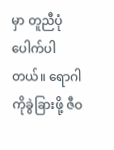မှာ တူညီပုံပေါက်ပါတယ်။ ရောဂါကိုခွဲခြားဖို့ ဇီဝ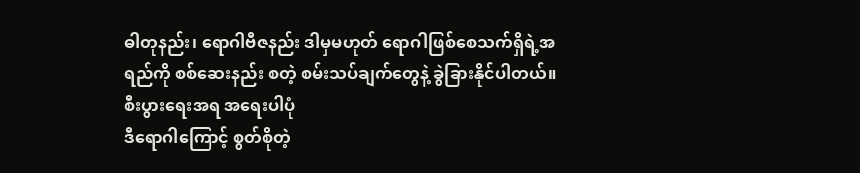ဓါတုနည်း၊ ရောဂါဗီဇနည်း ဒါမှမဟုတ် ရောဂါဖြစ်စေသက်ရှိရဲ့အရည်ကို စစ်ဆေးနည်း စတဲ့ စမ်းသပ်ချက်တွေနဲ့ ခွဲခြားနိုင်ပါတယ်။
စီးပွားရေးအရ အရေးပါပုံ
ဒီရောဂါကြောင့် စွတ်စိုတဲ့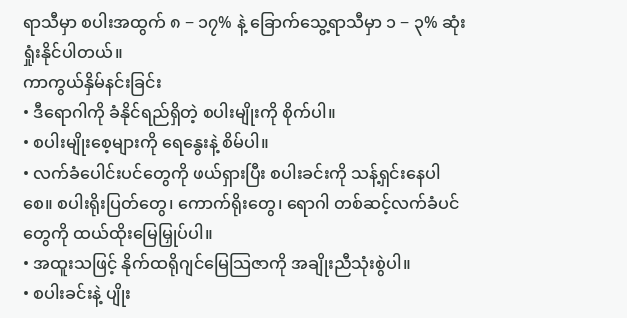ရာသီမှာ စပါးအထွက် ၈ − ၁၇% နဲ့ ခြောက်သွေ့ရာသီမှာ ၁ − ၃% ဆုံးရှုံးနိုင်ပါတယ်။
ကာကွယ်နှိမ်နင်းခြင်း
• ဒီရောဂါကို ခံနိုင်ရည်ရှိတဲ့ စပါးမျိုးကို စိုက်ပါ။
• စပါးမျိုးစေ့များကို ရေနွေးနဲ့ စိမ်ပါ။
• လက်ခံပေါင်းပင်တွေကို ဖယ်ရှားပြီး စပါးခင်းကို သန့်ရှင်းနေပါစေ။ စပါးရိုးပြတ်တွေ၊ ကောက်ရိုးတွေ၊ ရောဂါ တစ်ဆင့်လက်ခံပင်တွေကို ထယ်ထိုးမြေမြှုပ်ပါ။
• အထူးသဖြင့် နိုက်ထရိုဂျင်မြေသြဇာကို အချိုးညီသုံးစွဲပါ။
• စပါးခင်းနဲ့ ပျိုး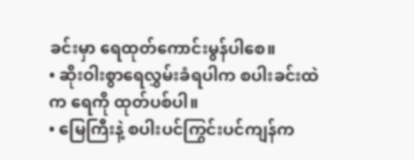ခင်းမှာ ရေထုတ်ကောင်းမွန်ပါစေ။
• ဆိုးဝါးစွာရေလွှမ်းခံရပါက စပါးခင်းထဲက ရေကို ထုတ်ပစ်ပါ။
• မြေကြီးနဲ့ စပါးပင်ကြွင်းပင်ကျန်က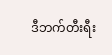ဒီဘက်တီးရီး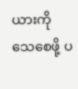ယားကို သေစေဖို့ ပ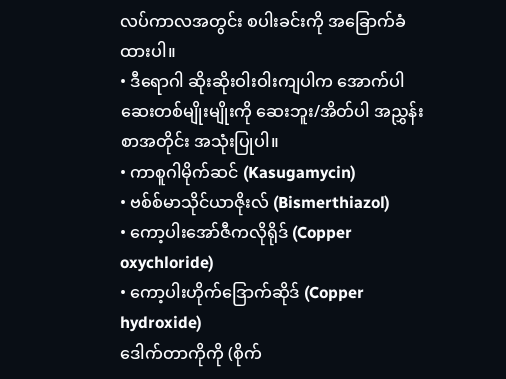လပ်ကာလအတွင်း စပါးခင်းကို အခြောက်ခံထားပါ။
• ဒီရောဂါ ဆိုးဆိုးဝါးဝါးကျပါက အောက်ပါဆေးတစ်မျိုးမျိုးကို ဆေးဘူး/အိတ်ပါ အညွှန်းစာအတိုင်း အသုံးပြုပါ။
• ကာစူဂါမိုက်ဆင် (Kasugamycin)
• ဗစ်စ်မာသိုင်ယာဇိုးလ် (Bismerthiazol)
• ကော့ပါးအော်ဇီကလိုရိုဒ် (Copper oxychloride)
• ကော့ပါးဟိုက်ဒြောက်ဆိုဒ် (Copper hydroxide)
ဒေါက်တာကိုကို (စိုက်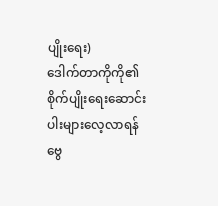ပျိုးရေး)
ဒေါက်တာကိုကို၏စိုက်ပျိုးရေးဆောင်းပါးများလေ့လာရန်
ဗွေ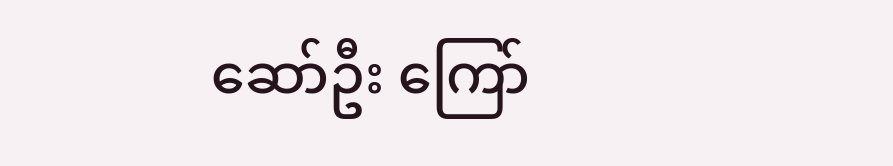ဆော်ဦး ကြော်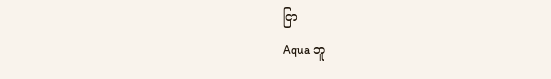ငြာ
Aqua ဘူ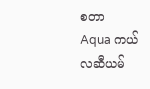စတာ
Aqua ကယ်လဆီယမ်